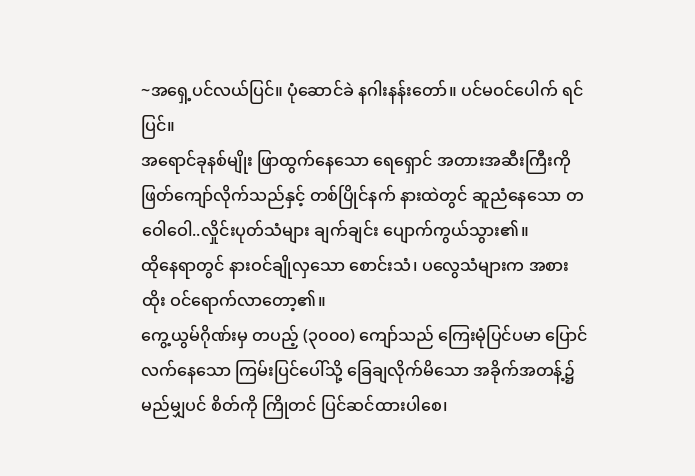~အရှေ့ပင်လယ်ပြင်။ ပုံဆောင်ခဲ နဂါးနန်းတော်။ ပင်မဝင်ပေါက် ရင်ပြင်။
အရောင်ခုနစ်မျိုး ဖြာထွက်နေသော ရေရှောင် အတားအဆီးကြီးကို ဖြတ်ကျော်လိုက်သည်နှင့် တစ်ပြိုင်နက် နားထဲတွင် ဆူညံနေသော တဝေါဝေါ..လှိုင်းပုတ်သံများ ချက်ချင်း ပျောက်ကွယ်သွား၏။
ထိုနေရာတွင် နားဝင်ချိုလှသော စောင်းသံ၊ ပလွေသံများက အစားထိုး ဝင်ရောက်လာတော့၏။
ကွေ့ယွမ်ဂိုဏ်းမှ တပည့် (၃၀၀၀) ကျော်သည် ကြေးမုံပြင်ပမာ ပြောင်လက်နေသော ကြမ်းပြင်ပေါ်သို့ ခြေချလိုက်မိသော အခိုက်အတန့်၌ မည်မျှပင် စိတ်ကို ကြိုတင် ပြင်ဆင်ထားပါစေ၊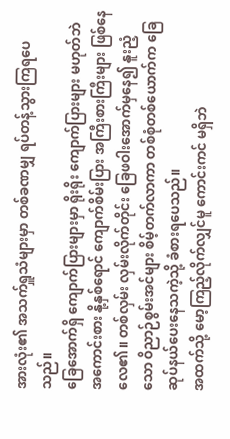အားလုံး၏ အသက်ရှူသံများမှာ တစ်ခဏမျှ ရပ်တန့်သွားကြရပေသည်။
ခြေအောက်ရှိ ကျောက်ပြားများမှာ ရိုးရိုး ကျောက်ပြားများ မဟုတ်ဘဲ အကောင်းစား နို့နှစ်ရောင် ကျောက်စိမ်းပြား အကြီးစားကြီးများ ဖြစ်နေလေ၏။ တစ်လှမ်း လှမ်းလိုက်တိုင်း ခြေဖဝါးအောက်မှနေ၍ နူးညံ့သော ဝိညာဉ်စွမ်းအင်များ စိမ့်တက်လာကာ တစ်စုံတစ်ယောက်က ခြေဆုပ်နယ်ပေးနေသကဲ့သို့ ခံစားရပေသည်။
အထက်သို့ မော့ကြည့်လိုက်လျှင်မူ ကောင်းကင် မရှိဘဲ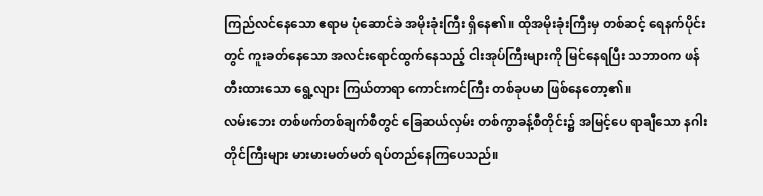ကြည်လင်နေသော ဧရာမ ပုံဆောင်ခဲ အမိုးခုံးကြီး ရှိနေ၏။ ထိုအမိုးခုံးကြီးမှ တစ်ဆင့် ရေနက်ပိုင်းတွင် ကူးခတ်နေသော အလင်းရောင်ထွက်နေသည့် ငါးအုပ်ကြီးများကို မြင်နေရပြီး သဘာဝက ဖန်တီးထားသော ရွေ့လျား ကြယ်တာရာ ကောင်းကင်ကြီး တစ်ခုပမာ ဖြစ်နေတော့၏။
လမ်းဘေး တစ်ဖက်တစ်ချက်စီတွင် ခြေဆယ်လှမ်း တစ်ကွာခန့်စီတိုင်း၌ အမြင့်ပေ ရာချီသော နဂါးတိုင်ကြီးများ မားမားမတ်မတ် ရပ်တည်နေကြပေသည်။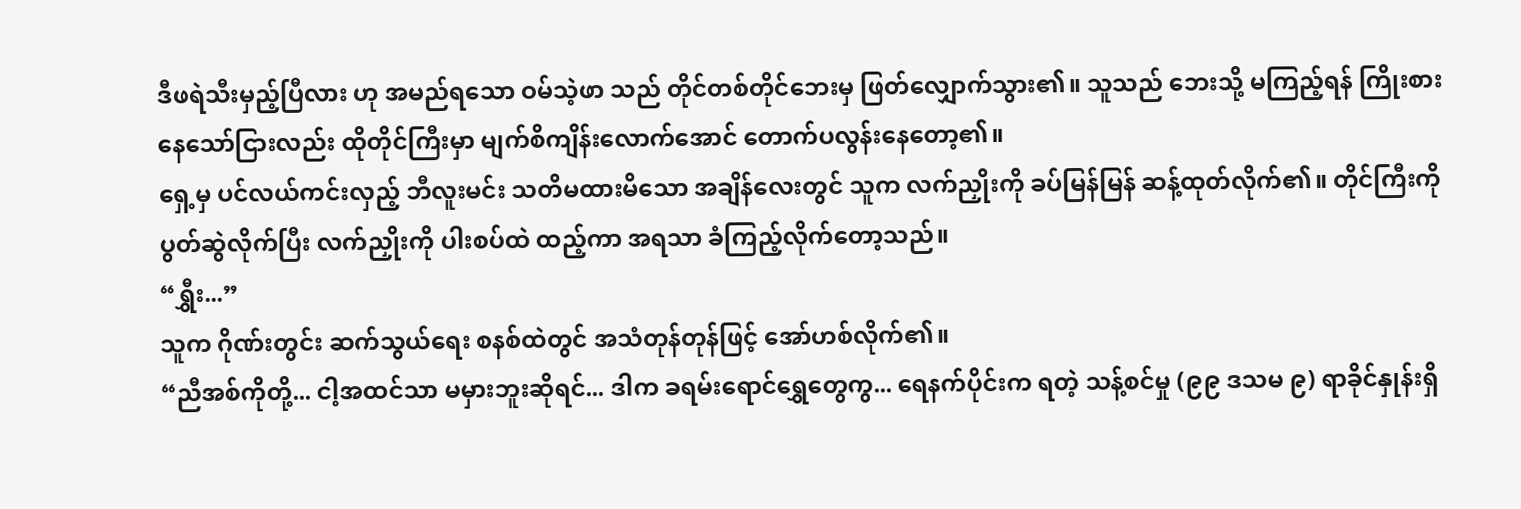ဒီဖရဲသီးမှည့်ပြီလား ဟု အမည်ရသော ဝမ်သဲ့ဖာ သည် တိုင်တစ်တိုင်ဘေးမှ ဖြတ်လျှောက်သွား၏။ သူသည် ဘေးသို့ မကြည့်ရန် ကြိုးစားနေသော်ငြားလည်း ထိုတိုင်ကြီးမှာ မျက်စိကျိန်းလောက်အောင် တောက်ပလွန်းနေတော့၏။
ရှေ့မှ ပင်လယ်ကင်းလှည့် ဘီလူးမင်း သတိမထားမိသော အချိန်လေးတွင် သူက လက်ညှိုးကို ခပ်မြန်မြန် ဆန့်ထုတ်လိုက်၏။ တိုင်ကြီးကို ပွတ်ဆွဲလိုက်ပြီး လက်ညှိုးကို ပါးစပ်ထဲ ထည့်ကာ အရသာ ခံကြည့်လိုက်တော့သည်။
“ရွှီး...”
သူက ဂိုဏ်းတွင်း ဆက်သွယ်ရေး စနစ်ထဲတွင် အသံတုန်တုန်ဖြင့် အော်ဟစ်လိုက်၏။
“ညီအစ်ကိုတို့... ငါ့အထင်သာ မမှားဘူးဆိုရင်... ဒါက ခရမ်းရောင်ရွှေတွေကွ... ရေနက်ပိုင်းက ရတဲ့ သန့်စင်မှု (၉၉ ဒသမ ၉) ရာခိုင်နှုန်းရှိ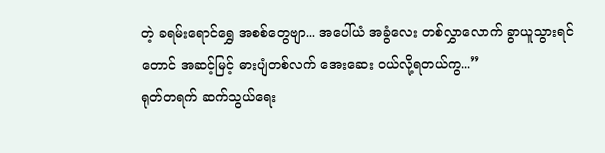တဲ့ ခရမ်းရောင်ရွှေ အစစ်တွေဗျာ... အပေါ်ယံ အခွံလေး တစ်လွှာလောက် ခွာယူသွားရင်တောင် အဆင့်မြင့် ဓားပျံတစ်လက် အေးဆေး ဝယ်လို့ရတယ်ကွ...”
ရုတ်တရက် ဆက်သွယ်ရေး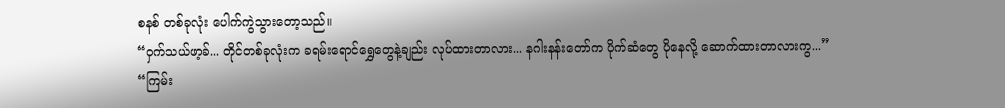စနစ် တစ်ခုလုံး ပေါက်ကွဲသွားတော့သည်။
“ဝှက်သယ်ဖာ့ခ်... တိုင်တစ်ခုလုံးက ခရမ်းရောင်ရွှေတွေနဲ့ချည်း လုပ်ထားတာလား... နဂါးနန်းတော်က ပိုက်ဆံတွေ ပိုနေလို့ ဆောက်ထားတာလားကွ...”
“ကြမ်း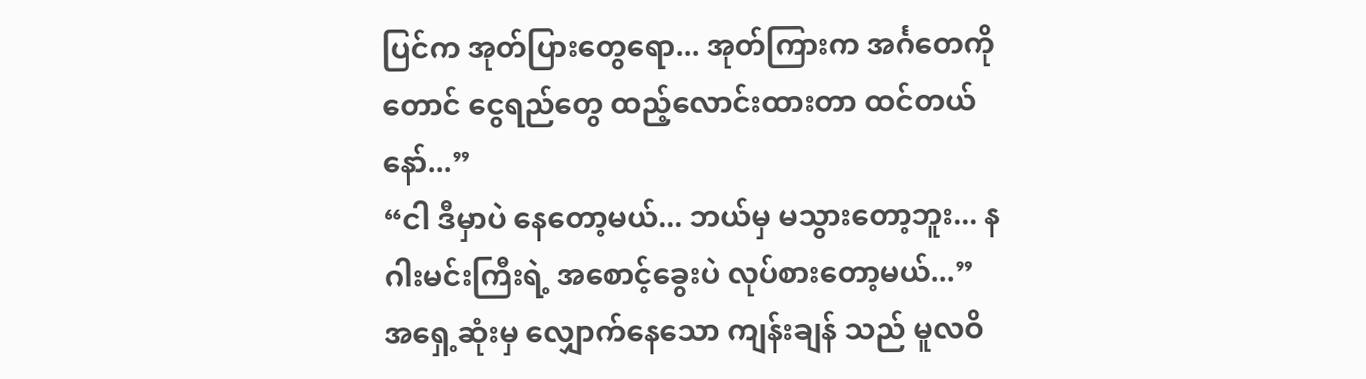ပြင်က အုတ်ပြားတွေရော... အုတ်ကြားက အင်္ဂတေကိုတောင် ငွေရည်တွေ ထည့်လောင်းထားတာ ထင်တယ်နော်...”
“ငါ ဒီမှာပဲ နေတော့မယ်... ဘယ်မှ မသွားတော့ဘူး... နဂါးမင်းကြီးရဲ့ အစောင့်ခွေးပဲ လုပ်စားတော့မယ်...”
အရှေ့ဆုံးမှ လျှောက်နေသော ကျန်းချန် သည် မူလဝိ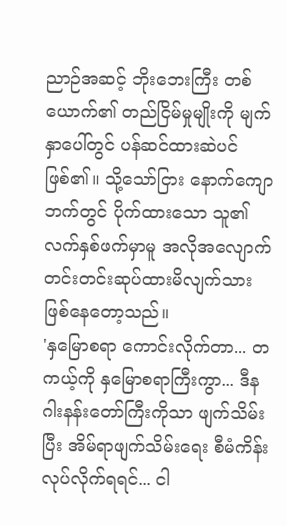ညာဉ်အဆင့် ဘိုးဘေးကြီး တစ်ယောက်၏ တည်ငြိမ်မှုမျိုးကို မျက်နှာပေါ်တွင် ပန်ဆင်ထားဆဲပင် ဖြစ်၏။ သို့သော်ငြား နောက်ကျောဘက်တွင် ပိုက်ထားသော သူ၏ လက်နှစ်ဖက်မှာမူ အလိုအလျောက် တင်းတင်းဆုပ်ထားမိလျက်သား ဖြစ်နေတော့သည်။
'နှမြောစရာ ကောင်းလိုက်တာ... တကယ့်ကို နှမြောစရာကြီးကွာ... ဒီနဂါးနန်းတော်ကြီးကိုသာ ဖျက်သိမ်းပြီး အိမ်ရာဖျက်သိမ်းရေး စီမံကိန်း လုပ်လိုက်ရရင်... ငါ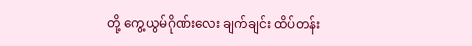တို့ ကွေ့ယွမ်ဂိုဏ်းလေး ချက်ချင်း ထိပ်တန်း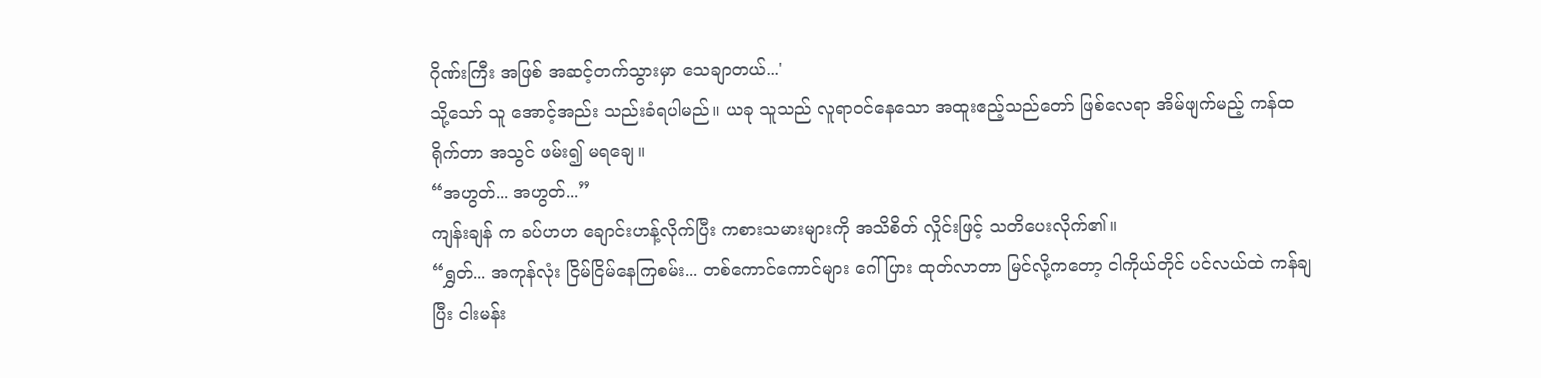ဂိုဏ်းကြီး အဖြစ် အဆင့်တက်သွားမှာ သေချာတယ်...'
သို့သော် သူ အောင့်အည်း သည်းခံရပါမည်။ ယခု သူသည် လူရာဝင်နေသော အထူးဧည့်သည်တော် ဖြစ်လေရာ အိမ်ဖျက်မည့် ကန်ထရိုက်တာ အသွင် ဖမ်း၍ မရချေ။
“အဟွတ်... အဟွတ်...”
ကျန်းချန် က ခပ်ဟဟ ချောင်းဟန့်လိုက်ပြီး ကစားသမားများကို အသိစိတ် လှိုင်းဖြင့် သတိပေးလိုက်၏။
“ရွှတ်... အကုန်လုံး ငြိမ်ငြိမ်နေကြစမ်း... တစ်ကောင်ကောင်များ ဂေါ်ပြား ထုတ်လာတာ မြင်လို့ကတော့ ငါကိုယ်တိုင် ပင်လယ်ထဲ ကန်ချပြီး ငါးမန်း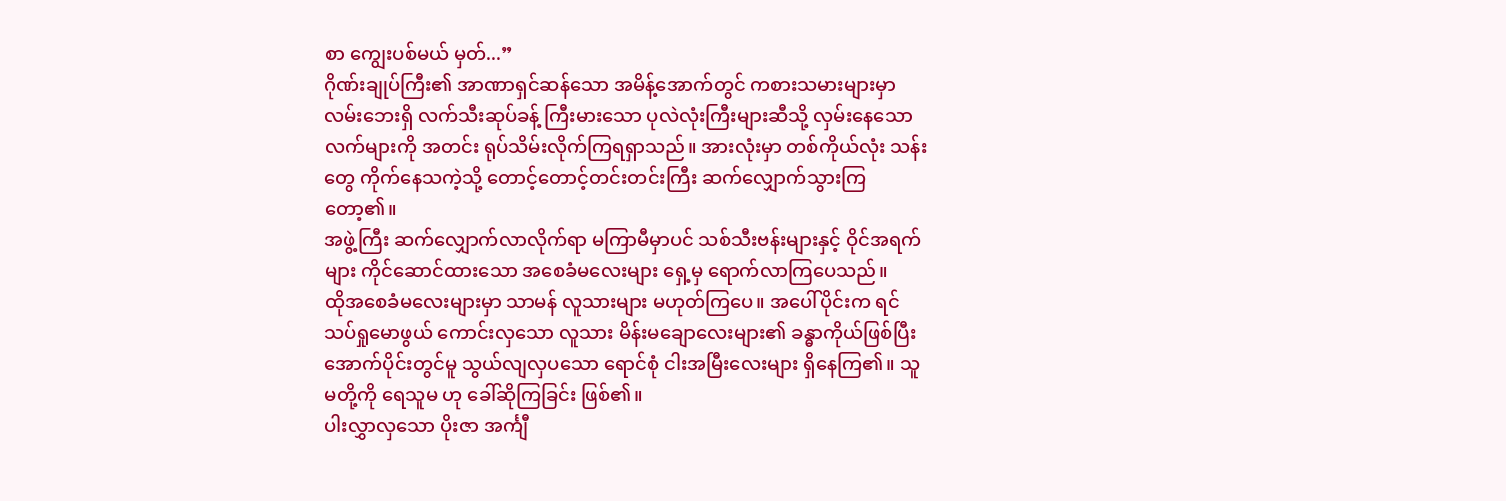စာ ကျွေးပစ်မယ် မှတ်...”
ဂိုဏ်းချုပ်ကြီး၏ အာဏာရှင်ဆန်သော အမိန့်အောက်တွင် ကစားသမားများမှာ လမ်းဘေးရှိ လက်သီးဆုပ်ခန့် ကြီးမားသော ပုလဲလုံးကြီးများဆီသို့ လှမ်းနေသော လက်များကို အတင်း ရုပ်သိမ်းလိုက်ကြရရှာသည်။ အားလုံးမှာ တစ်ကိုယ်လုံး သန်းတွေ ကိုက်နေသကဲ့သို့ တောင့်တောင့်တင်းတင်းကြီး ဆက်လျှောက်သွားကြတော့၏။
အဖွဲ့ကြီး ဆက်လျှောက်လာလိုက်ရာ မကြာမီမှာပင် သစ်သီးဗန်းများနှင့် ဝိုင်အရက်များ ကိုင်ဆောင်ထားသော အစေခံမလေးများ ရှေ့မှ ရောက်လာကြပေသည်။
ထိုအစေခံမလေးများမှာ သာမန် လူသားများ မဟုတ်ကြပေ။ အပေါ်ပိုင်းက ရင်သပ်ရှုမောဖွယ် ကောင်းလှသော လူသား မိန်းမချောလေးများ၏ ခန္ဓာကိုယ်ဖြစ်ပြီး အောက်ပိုင်းတွင်မူ သွယ်လျလှပသော ရောင်စုံ ငါးအမြီးလေးများ ရှိနေကြ၏။ သူမတို့ကို ရေသူမ ဟု ခေါ်ဆိုကြခြင်း ဖြစ်၏။
ပါးလွှာလှသော ပိုးဇာ အင်္ကျီ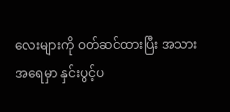လေးများကို ဝတ်ဆင်ထားပြီး အသားအရေမှာ နှင်းပွင့်ပ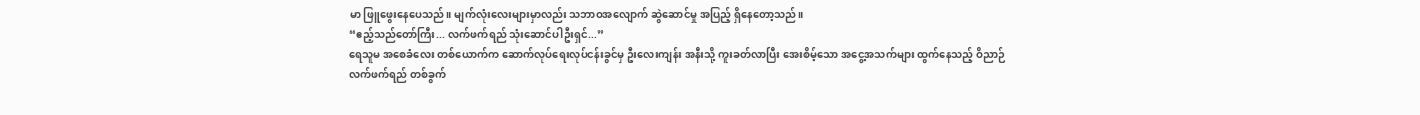မာ ဖြူဖွေးနေပေသည်။ မျက်လုံးလေးများမှာလည်း သဘာဝအလျောက် ဆွဲဆောင်မှု အပြည့် ရှိနေတော့သည်။
“ဧည့်သည်တော်ကြီး... လက်ဖက်ရည် သုံးဆောင်ပါဦးရှင်...”
ရေသူမ အစေခံလေး တစ်ယောက်က ဆောက်လုပ်ရေးလုပ်ငန်းခွင်မှ ဦးလေးကျန်း အနီးသို့ ကူးခတ်လာပြီး အေးစိမ့်သော အငွေ့အသက်များ ထွက်နေသည့် ဝိညာဉ်လက်ဖက်ရည် တစ်ခွက်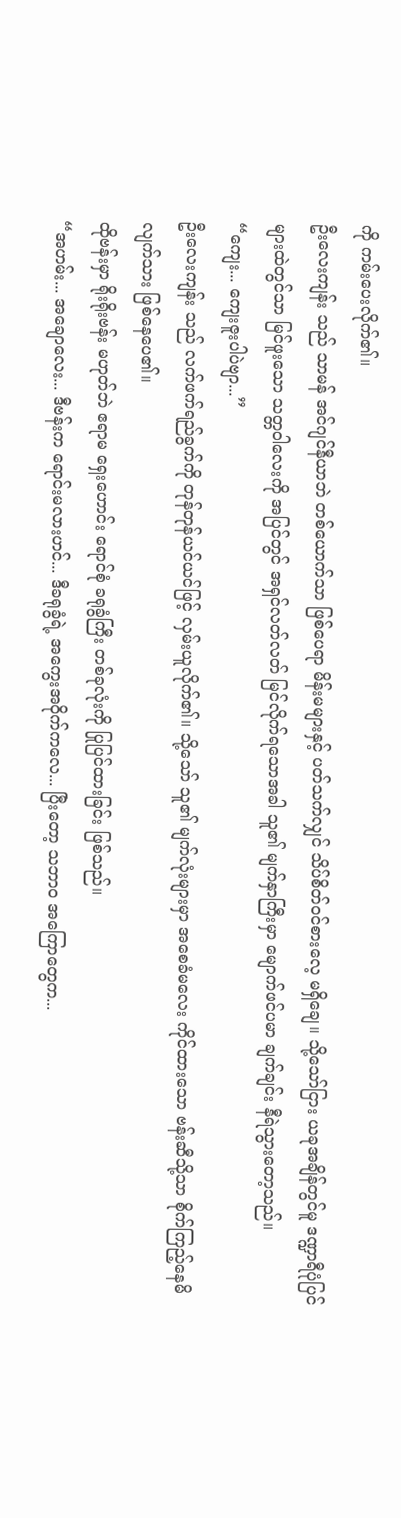ကို ကမ်းပေးလိုက်၏။
ဦးလေးကျန်း သည် သာမန် အင်ဂျင်နီယာဘဲ တစ်ယောက်သာ ဖြစ်ပေရာ မိန်းမများနှင့် ပတ်သက်လျှင် သိပ်စိတ်ဝင်စားလေ့ မရှိချေ။ သို့သော်ငြား ယခုအချိန်တွင်မူ ဒဏ္ဍာရီပုံပြင်များထဲတွင်သာ မြင်ဖူးသော သတ္တဝါလေးကို အပြင်တွင် အရှင်လတ်လတ် မြင်လိုက်ရသောအခါ သူ၏ မျက်နှာကြီးမှာ မျောက်ဖင်ပမာ ချက်ချင်း နီရဲသွားတော့သည်။
“ကျေး... ကျေးဇူးပါပဲဗျာ...”
ဦးလေးကျန်း သည် လက်ဖက်ရည်ခွက်ကို တုန်တုန်ယင်ယင်ဖြင့် လှမ်းယူလိုက်၏။ သို့သော် သူ၏ မျက်လုံးများမှာ အစေခံမလေး ကိုင်ထားသော ဗန်းဆီသို့သာ စိုက်ကြည့်နေမိလျက်သား ဖြစ်နေပေ၏။
ထိုဗန်းမှာ ရိုးရိုးဗန်း မဟုတ်ဘဲ ဧရာမ ရှေးဟောင်း ရောင်စုံ ခရုခွံကြီး တစ်ခုလုံးကို ပြုပြင်ထားခြင်း ဖြစ်သည်။
“အဟမ်း... အချောလေး... ဒီဗန်းက ရောင်းမလားဟင်... ဒီခရုခွံရဲ့ အကွေးအဝိုက်ကလေ... ပြီးတော့ သဘာဝ အကြောတွေက...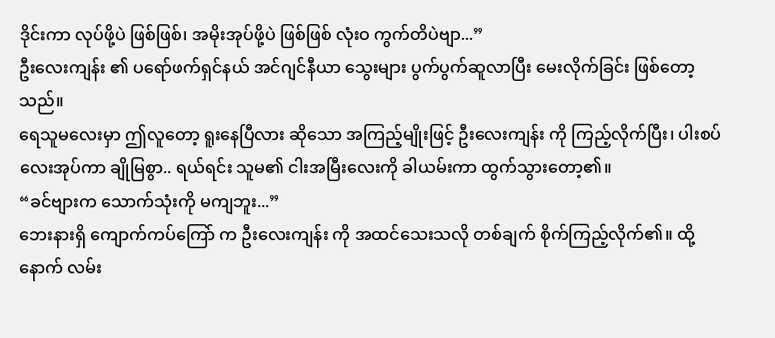ဒိုင်းကာ လုပ်ဖို့ပဲ ဖြစ်ဖြစ်၊ အမိုးအုပ်ဖို့ပဲ ဖြစ်ဖြစ် လုံးဝ ကွက်တိပဲဗျာ...”
ဦးလေးကျန်း ၏ ပရော်ဖက်ရှင်နယ် အင်ဂျင်နီယာ သွေးများ ပွက်ပွက်ဆူလာပြီး မေးလိုက်ခြင်း ဖြစ်တော့သည်။
ရေသူမလေးမှာ ဤလူတော့ ရူးနေပြီလား ဆိုသော အကြည့်မျိုးဖြင့် ဦးလေးကျန်း ကို ကြည့်လိုက်ပြီး၊ ပါးစပ်လေးအုပ်ကာ ချိုမြစွာ.. ရယ်ရင်း သူမ၏ ငါးအမြီးလေးကို ခါယမ်းကာ ထွက်သွားတော့၏။
“ခင်ဗျားက သောက်သုံးကို မကျဘူး...”
ဘေးနားရှိ ကျောက်ကပ်ကြော် က ဦးလေးကျန်း ကို အထင်သေးသလို တစ်ချက် စိုက်ကြည့်လိုက်၏။ ထို့နောက် လမ်း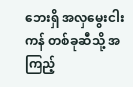ဘေးရှိ အလှမွေးငါးကန် တစ်ခုဆီသို့ အကြည့်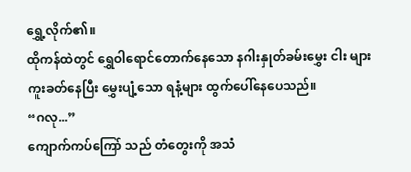ရွှေ့လိုက်၏။
ထိုကန်ထဲတွင် ရွှေဝါရောင်တောက်နေသော နဂါးနှုတ်ခမ်းမွှေး ငါး များ ကူးခတ်နေပြီး မွှေးပျံ့သော ရနံ့များ ထွက်ပေါ်နေပေသည်။
“ဂလု...”
ကျောက်ကပ်ကြော် သည် တံတွေးကို အသံ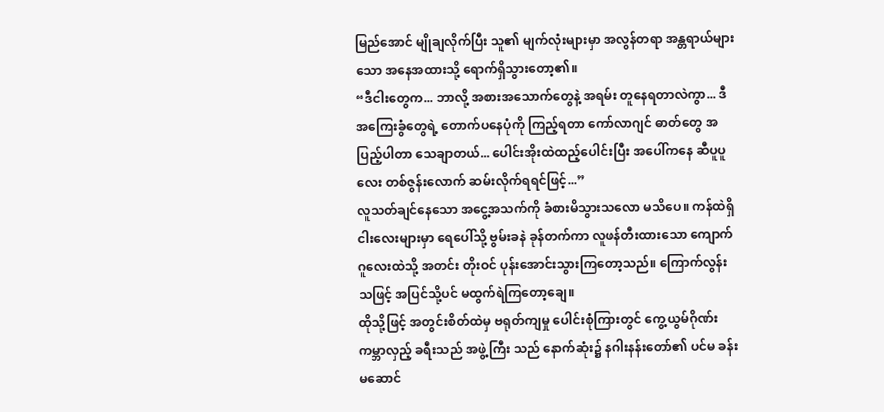မြည်အောင် မျိုချလိုက်ပြီး သူ၏ မျက်လုံးများမှာ အလွန်တရာ အန္တရာယ်များသော အနေအထားသို့ ရောက်ရှိသွားတော့၏။
“ဒီငါးတွေက... ဘာလို့ အစားအသောက်တွေနဲ့ အရမ်း တူနေရတာလဲကွာ... ဒီအကြေးခွံတွေရဲ့ တောက်ပနေပုံကို ကြည့်ရတာ ကော်လာဂျင် ဓာတ်တွေ အပြည့်ပါတာ သေချာတယ်... ပေါင်းအိုးထဲထည့်ပေါင်းပြီး အပေါ်ကနေ ဆီပူပူလေး တစ်ဇွန်းလောက် ဆမ်းလိုက်ရရင်ဖြင့်...”
လူသတ်ချင်နေသော အငွေ့အသက်ကို ခံစားမိသွားသလော မသိပေ။ ကန်ထဲရှိ ငါးလေးများမှာ ရေပေါ်သို့ ဗွမ်းခနဲ ခုန်တက်ကာ လူဖန်တီးထားသော ကျောက်ဂူလေးထဲသို့ အတင်း တိုးဝင် ပုန်းအောင်းသွားကြတော့သည်။ ကြောက်လွန်းသဖြင့် အပြင်သို့ပင် မထွက်ရဲကြတော့ချေ။
ထိုသို့ဖြင့် အတွင်းစိတ်ထဲမှ ဗရုတ်ကျမှု ပေါင်းစုံကြားတွင် ကွေ့ယွမ်ဂိုဏ်း ကမ္ဘာလှည့် ခရီးသည် အဖွဲ့ကြီး သည် နောက်ဆုံး၌ နဂါးနန်းတော်၏ ပင်မ ခန်းမဆောင်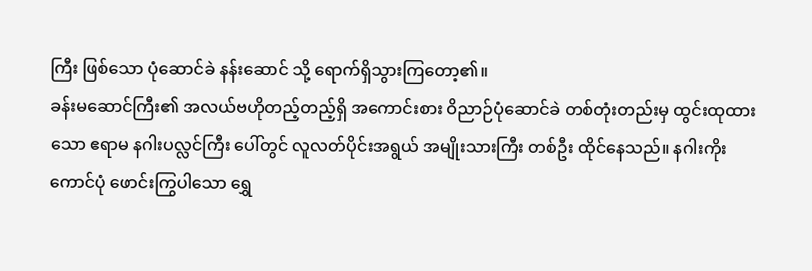ကြီး ဖြစ်သော ပုံဆောင်ခဲ နန်းဆောင် သို့ ရောက်ရှိသွားကြတော့၏။
ခန်းမဆောင်ကြီး၏ အလယ်ဗဟိုတည့်တည့်ရှိ အကောင်းစား ဝိညာဉ်ပုံဆောင်ခဲ တစ်တုံးတည်းမှ ထွင်းထုထားသော ဧရာမ နဂါးပလ္လင်ကြီး ပေါ်တွင် လူလတ်ပိုင်းအရွယ် အမျိုးသားကြီး တစ်ဦး ထိုင်နေသည်။ နဂါးကိုးကောင်ပုံ ဖောင်းကြွပါသော ရွှေ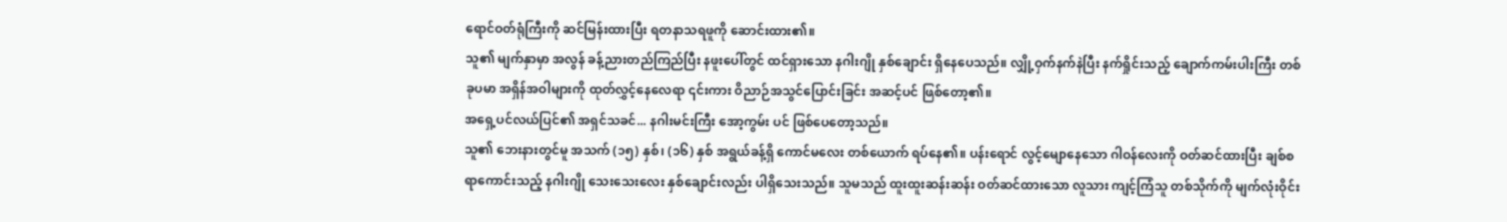ရောင်ဝတ်ရုံကြီးကို ဆင်မြန်းထားပြီး ရတနာသရဖူကို ဆောင်းထား၏။
သူ၏ မျက်နှာမှာ အလွန် ခန့်ညားတည်ကြည်ပြီး နဖူးပေါ်တွင် ထင်ရှားသော နဂါးဂျို နှစ်ချောင်း ရှိနေပေသည်။ လျှို့ဝှက်နက်နဲပြီး နက်ရှိုင်းသည့် ချောက်ကမ်းပါးကြီး တစ်ခုပမာ အရှိန်အဝါများကို ထုတ်လွှင့်နေလေရာ ၎င်းကား ဝိညာဉ်အသွင်ပြောင်းခြင်း အဆင့်ပင် ဖြစ်တော့၏။
အရှေ့ပင်လယ်ပြင်၏ အရှင်သခင်... နဂါးမင်းကြီး အော့ကွမ်း ပင် ဖြစ်ပေတော့သည်။
သူ၏ ဘေးနားတွင်မူ အသက် (၁၅) နှစ်၊ (၁၆) နှစ် အရွယ်ခန့်ရှိ ကောင်မလေး တစ်ယောက် ရပ်နေ၏။ ပန်းရောင် လွင့်မျောနေသော ဂါဝန်လေးကို ဝတ်ဆင်ထားပြီး ချစ်စရာကောင်းသည့် နဂါးဂျို သေးသေးလေး နှစ်ချောင်းလည်း ပါရှိသေးသည်။ သူမသည် ထူးထူးဆန်းဆန်း ဝတ်ဆင်ထားသော လူသား ကျင့်ကြံသူ တစ်သိုက်ကို မျက်လုံးဝိုင်း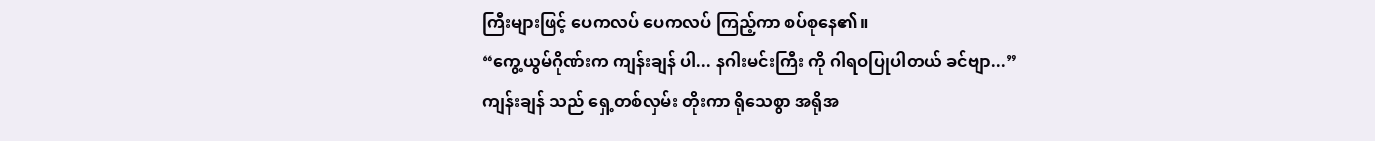ကြီးများဖြင့် ပေကလပ် ပေကလပ် ကြည့်ကာ စပ်စုနေ၏။
“ကွေ့ယွမ်ဂိုဏ်းက ကျန်းချန် ပါ... နဂါးမင်းကြီး ကို ဂါရဝပြုပါတယ် ခင်ဗျာ...”
ကျန်းချန် သည် ရှေ့တစ်လှမ်း တိုးကာ ရိုသေစွာ အရိုအ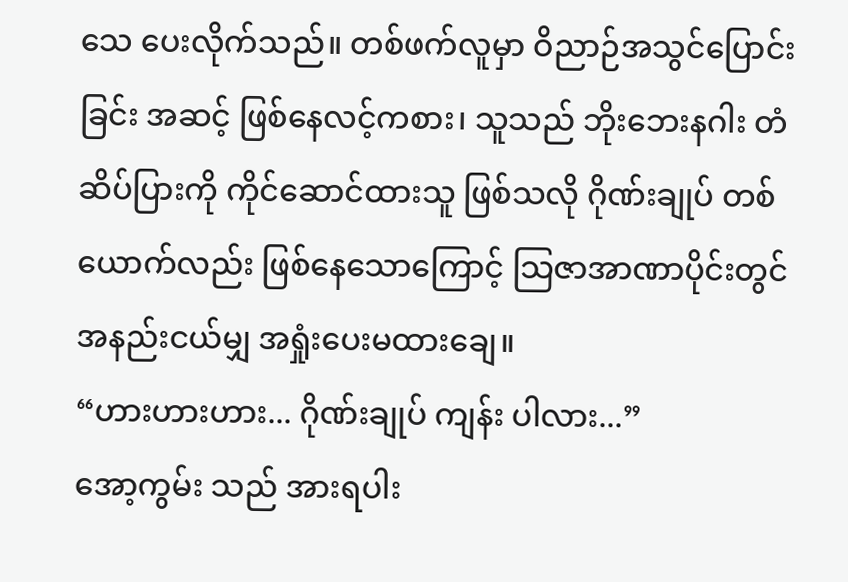သေ ပေးလိုက်သည်။ တစ်ဖက်လူမှာ ဝိညာဉ်အသွင်ပြောင်းခြင်း အဆင့် ဖြစ်နေလင့်ကစား၊ သူသည် ဘိုးဘေးနဂါး တံဆိပ်ပြားကို ကိုင်ဆောင်ထားသူ ဖြစ်သလို ဂိုဏ်းချုပ် တစ်ယောက်လည်း ဖြစ်နေသောကြောင့် သြဇာအာဏာပိုင်းတွင် အနည်းငယ်မျှ အရှုံးပေးမထားချေ။
“ဟားဟားဟား... ဂိုဏ်းချုပ် ကျန်း ပါလား...”
အော့ကွမ်း သည် အားရပါး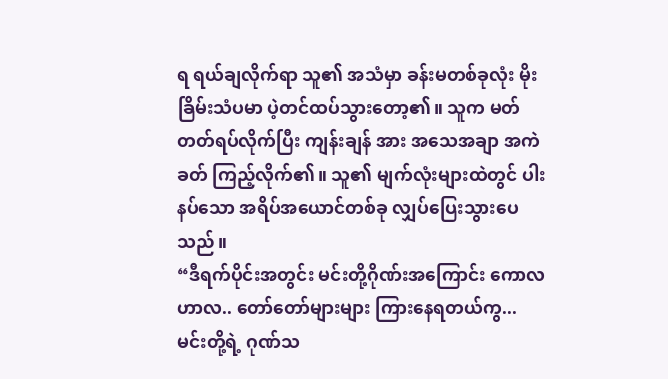ရ ရယ်ချလိုက်ရာ သူ၏ အသံမှာ ခန်းမတစ်ခုလုံး မိုးခြိမ်းသံပမာ ပဲ့တင်ထပ်သွားတော့၏။ သူက မတ်တတ်ရပ်လိုက်ပြီး ကျန်းချန် အား အသေအချာ အကဲခတ် ကြည့်လိုက်၏။ သူ၏ မျက်လုံးများထဲတွင် ပါးနပ်သော အရိပ်အယောင်တစ်ခု လျှပ်ပြေးသွားပေသည်။
“ဒီရက်ပိုင်းအတွင်း မင်းတို့ဂိုဏ်းအကြောင်း ကောလဟာလ.. တော်တော်များများ ကြားနေရတယ်ကွ... မင်းတို့ရဲ့ ဂုဏ်သ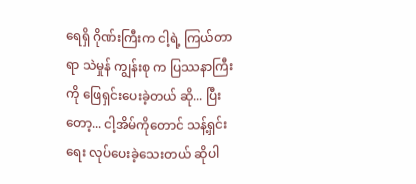ရေရှိ ဂိုဏ်းကြီးက ငါ့ရဲ့ ကြယ်တာရာ သဲမှုန် ကျွန်းစု က ပြဿနာကြီးကို ဖြေရှင်းပေးခဲ့တယ် ဆို... ပြီးတော့... ငါ့အိမ်ကိုတောင် သန့်ရှင်းရေး လုပ်ပေးခဲ့သေးတယ် ဆိုပါ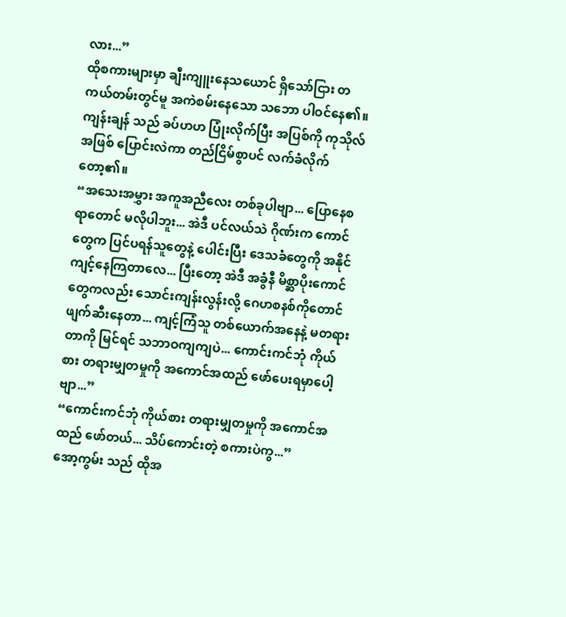လား...”
ထိုစကားများမှာ ချီးကျူးနေသယောင် ရှိသော်ငြား တကယ်တမ်းတွင်မူ အကဲစမ်းနေသော သဘော ပါဝင်နေ၏။
ကျန်းချန် သည် ခပ်ဟဟ ပြုံးလိုက်ပြီး အပြစ်ကို ကုသိုလ်အဖြစ် ပြောင်းလဲကာ တည်ငြိမ်စွာပင် လက်ခံလိုက်တော့၏။
“အသေးအမွှား အကူအညီလေး တစ်ခုပါဗျာ... ပြောနေစရာတောင် မလိုပါဘူး... အဲဒီ ပင်လယ်သဲ ဂိုဏ်းက ကောင်တွေက ပြင်ပရန်သူတွေနဲ့ ပေါင်းပြီး ဒေသခံတွေကို အနိုင်ကျင့်နေကြတာလေ... ပြီးတော့ အဲဒီ အခွံနီ မိစ္ဆာပိုးကောင် တွေကလည်း သောင်းကျန်းလွန်းလို့ ဂေဟစနစ်ကိုတောင် ဖျက်ဆီးနေတာ... ကျင့်ကြံသူ တစ်ယောက်အနေနဲ့ မတရားတာကို မြင်ရင် သဘာဝကျကျပဲ... ကောင်းကင်ဘုံ ကိုယ်စား တရားမျှတမှုကို အကောင်အထည် ဖော်ပေးရမှာပေါ့ဗျာ...”
“ကောင်းကင်ဘုံ ကိုယ်စား တရားမျှတမှုကို အကောင်အထည် ဖော်တယ်... သိပ်ကောင်းတဲ့ စကားပဲကွ...”
အော့ကွမ်း သည် ထိုအ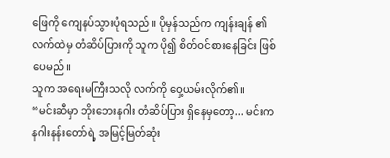ဖြေကို ကျေနပ်သွားပုံရသည်။ ပိုမှန်သည်က ကျန်းချန် ၏ လက်ထဲမှ တံဆိပ်ပြားကို သူက ပို၍ စိတ်ဝင်စားနေခြင်း ဖြစ်ပေမည်။
သူက အရေးမကြီးသလို လက်ကို ဝှေ့ယမ်းလိုက်၏။
“မင်းဆီမှာ ဘိုးဘေးနဂါး တံဆိပ်ပြား ရှိနေမှတော့... မင်းက နဂါးနန်းတော်ရဲ့ အမြင့်မြတ်ဆုံး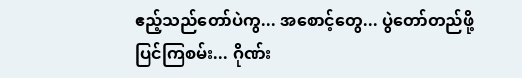ဧည့်သည်တော်ပဲကွ... အစောင့်တွေ... ပွဲတော်တည်ဖို့ ပြင်ကြစမ်း... ဂိုဏ်း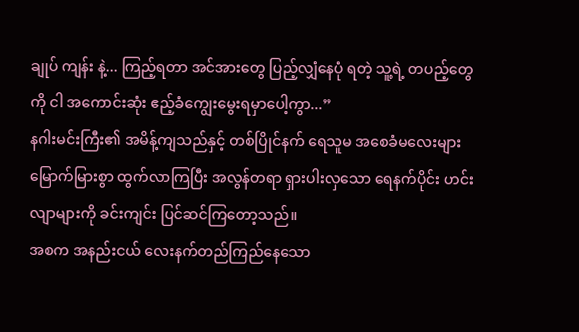ချုပ် ကျန်း နဲ့... ကြည့်ရတာ အင်အားတွေ ပြည့်လျှံနေပုံ ရတဲ့ သူ့ရဲ့ တပည့်တွေကို ငါ အကောင်းဆုံး ဧည့်ခံကျွေးမွေးရမှာပေါ့ကွာ...”
နဂါးမင်းကြီး၏ အမိန့်ကျသည်နှင့် တစ်ပြိုင်နက် ရေသူမ အစေခံမလေးများ မြောက်မြားစွာ ထွက်လာကြပြီး အလွန်တရာ ရှားပါးလှသော ရေနက်ပိုင်း ဟင်းလျာများကို ခင်းကျင်း ပြင်ဆင်ကြတော့သည်။
အစက အနည်းငယ် လေးနက်တည်ကြည်နေသော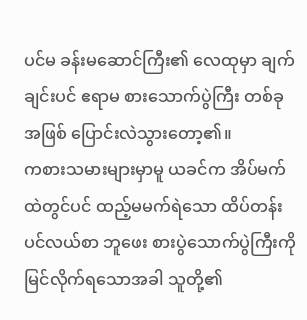ပင်မ ခန်းမဆောင်ကြီး၏ လေထုမှာ ချက်ချင်းပင် ဧရာမ စားသောက်ပွဲကြီး တစ်ခုအဖြစ် ပြောင်းလဲသွားတော့၏။
ကစားသမားများမှာမူ ယခင်က အိပ်မက်ထဲတွင်ပင် ထည့်မမက်ရဲသော ထိပ်တန်း ပင်လယ်စာ ဘူဖေး စားပွဲသောက်ပွဲကြီးကို မြင်လိုက်ရသောအခါ သူတို့၏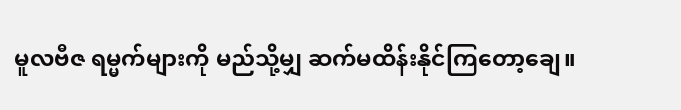မူလဗီဇ ရမ္မက်များကို မည်သို့မျှ ဆက်မထိန်းနိုင်ကြတော့ချေ။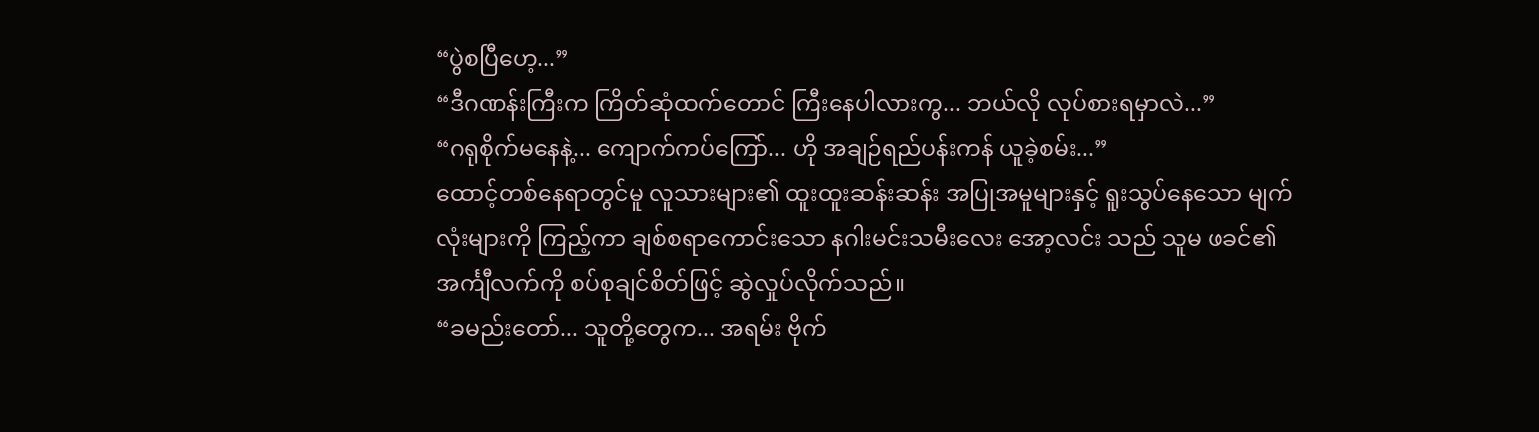“ပွဲစပြီဟေ့...”
“ဒီဂဏန်းကြီးက ကြိတ်ဆုံထက်တောင် ကြီးနေပါလားကွ... ဘယ်လို လုပ်စားရမှာလဲ...”
“ဂရုစိုက်မနေနဲ့... ကျောက်ကပ်ကြော်... ဟို အချဉ်ရည်ပန်းကန် ယူခဲ့စမ်း...”
ထောင့်တစ်နေရာတွင်မူ လူသားများ၏ ထူးထူးဆန်းဆန်း အပြုအမူများနှင့် ရူးသွပ်နေသော မျက်လုံးများကို ကြည့်ကာ ချစ်စရာကောင်းသော နဂါးမင်းသမီးလေး အော့လင်း သည် သူမ ဖခင်၏ အင်္ကျီလက်ကို စပ်စုချင်စိတ်ဖြင့် ဆွဲလှုပ်လိုက်သည်။
“ခမည်းတော်... သူတို့တွေက... အရမ်း ဗိုက်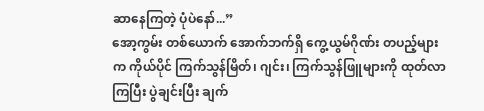ဆာနေကြတဲ့ ပုံပဲနော်...”
အော့ကွမ်း တစ်ယောက် အောက်ဘက်ရှိ ကွေ့ယွမ်ဂိုဏ်း တပည့်များက ကိုယ်ပိုင် ကြက်သွန်မြိတ်၊ ဂျင်း၊ ကြက်သွန်ဖြူများကို ထုတ်လာကြပြီး ပွဲချင်းပြီး ချက်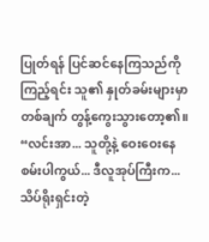ပြုတ်ရန် ပြင်ဆင်နေကြသည်ကို ကြည့်ရင်း သူ၏ နှုတ်ခမ်းများမှာ တစ်ချက် တွန့်ကွေးသွားတော့၏။
“လင်းအာ... သူတို့နဲ့ ဝေးဝေးနေစမ်းပါကွယ်... ဒီလူအုပ်ကြီးက... သိပ်ရိုးရှင်းတဲ့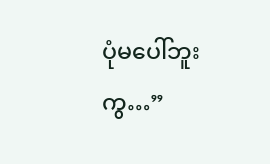ပုံမပေါ်ဘူးကွ…”